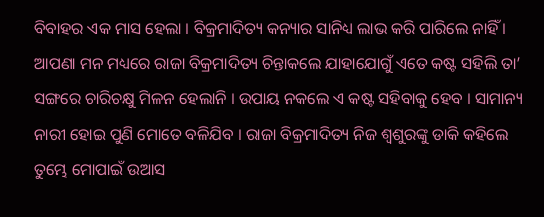ବିବାହର ଏକ ମାସ ହେଲା । ବିକ୍ରମାଦିତ୍ୟ କନ୍ୟାର ସାନିଧ୍ୟ ଲାଭ କରି ପାରିଲେ ନାହିଁ । ଆପଣା ମନ ମଧ୍ୟରେ ରାଜା ବିକ୍ରମାଦିତ୍ୟ ଚିନ୍ତାକଲେ ଯାହାଯୋଗୁଁ ଏତେ କଷ୍ଟ ସହିଲି ତା’ ସଙ୍ଗରେ ଚାରିଚକ୍ଷୁ ମିଳନ ହେଲାନି । ଉପାୟ ନକଲେ ଏ କଷ୍ଟ ସହିବାକୁ ହେବ । ସାମାନ୍ୟ ନାରୀ ହୋଇ ପୁଣି ମୋତେ ବଳିଯିବ । ରାଜା ବିକ୍ରମାଦିତ୍ୟ ନିଜ ଶ୍ୱଶୁରଙ୍କୁ ଡାକି କହିଲେ ତୁମ୍ଭେ ମୋପାଇଁ ଉଆସ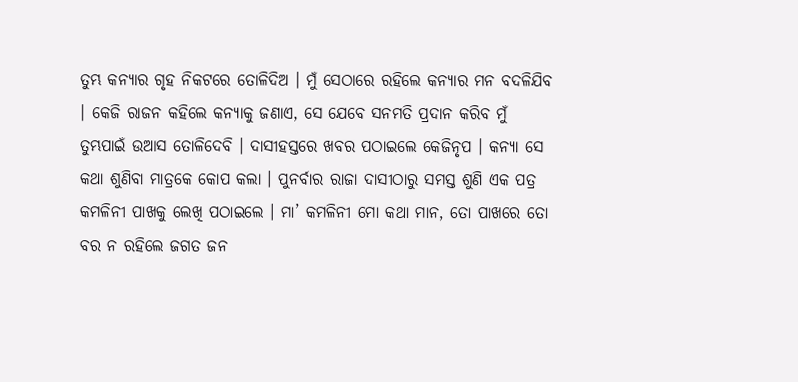ତୁମ୍ଭ କନ୍ୟାର ଗୃହ ନିକଟରେ ତୋଳିଦିଅ । ମୁଁ ସେଠାରେ ରହିଲେ କନ୍ୟାର ମନ ବଦଳିଯିବ । କେଜି ରାଜନ କହିଲେ କନ୍ୟାକୁ ଜଣାଏ, ସେ ଯେବେ ସନମତି ପ୍ରଦାନ କରିବ ମୁଁ ତୁମ୍ଭପାଇଁ ଉଆସ ତୋଳିଦେବି । ଦାସୀହସ୍ତରେ ଖବର ପଠାଇଲେ କେଜିନୃପ । କନ୍ୟା ସେ କଥା ଶୁଣିବା ମାତ୍ରକେ କୋପ କଲା । ପୁନର୍ବାର ରାଜା ଦାସୀଠାରୁ ସମସ୍ତ ଶୁଣି ଏକ ପତ୍ର କମଳିନୀ ପାଖକୁ ଲେଖି ପଠାଇଲେ । ମା’ କମଳିନୀ ମୋ କଥା ମାନ, ତୋ ପାଖରେ ତୋ ବର ନ ରହିଲେ ଜଗତ ଜନ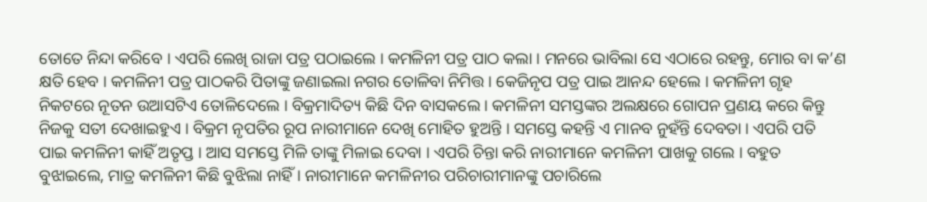ତୋତେ ନିନ୍ଦା କରିବେ । ଏପରି ଲେଖି ରାଜା ପତ୍ର ପଠାଇଲେ । କମଳିନୀ ପତ୍ର ପାଠ କଲା । ମନରେ ଭାବିଲା ସେ ଏଠାରେ ରହନ୍ତୁ, ମୋର ବା କ’ଣ କ୍ଷତି ହେବ । କମଳିନୀ ପତ୍ର ପାଠକରି ପିତାଙ୍କୁ ଜଣାଇଲା ନଗର ତୋଳିବା ନିମିତ୍ତ । କେଜିନୃପ ପତ୍ର ପାଇ ଆନନ୍ଦ ହେଲେ । କମଳିନୀ ଗୃହ ନିକଟରେ ନୂତନ ଉଆସଟିଏ ତୋଳିଦେଲେ । ବିକ୍ରମାଦିତ୍ୟ କିଛି ଦିନ ବାସକଲେ । କମଳିନୀ ସମସ୍ତଙ୍କର ଅଲକ୍ଷରେ ଗୋପନ ପ୍ରଣୟ କରେ କିନ୍ତୁ ନିଜକୁ ସତୀ ଦେଖାଇହୁଏ । ବିକ୍ରମ ନୃପତିର ରୂପ ନାରୀମାନେ ଦେଖି ମୋହିତ ହୁଅନ୍ତି । ସମସ୍ତେ କହନ୍ତି ଏ ମାନବ ନୁହଁନ୍ତି ଦେବତା । ଏପରି ପତି ପାଇ କମଳିନୀ କାହିଁ ଅତୃପ୍ତ । ଆସ ସମସ୍ତେ ମିଳି ତାଙ୍କୁ ମିଳାଇ ଦେବା । ଏପରି ଚିନ୍ତା କରି ନାରୀମାନେ କମଳିନୀ ପାଖକୁ ଗଲେ । ବହୁତ ବୁଝାଇଲେ, ମାତ୍ର କମଳିନୀ କିଛି ବୁଝିଲା ନାହିଁ । ନାରୀମାନେ କମଳିନୀର ପରିଚାରୀମାନଙ୍କୁ ପଚାରିଲେ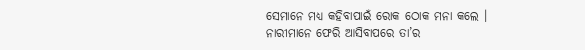ସେମାନେ ମଧ୍ୟ କହିବାପାଇଁ ରୋକ ଠୋକ ମନା କଲେ । ନାରୀମାନେ ଫେରି ଆସିବାପରେ ତା’ର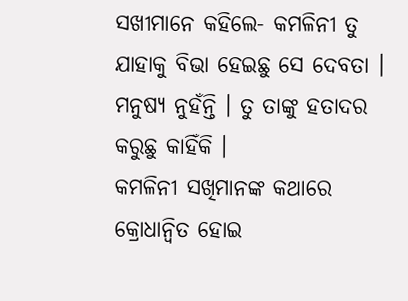ସଖୀମାନେ କହିଲେ- କମଳିନୀ ତୁ ଯାହାକୁ ବିଭା ହେଇଛୁ ସେ ଦେବତା । ମନୁଷ୍ୟ ନୁହଁନ୍ତି । ତୁ ତାଙ୍କୁ ହତାଦର କରୁଛୁ କାହିଁକି ।
କମଳିନୀ ସଖିମାନଙ୍କ କଥାରେ କ୍ରୋଧାନ୍ୱିତ ହୋଇ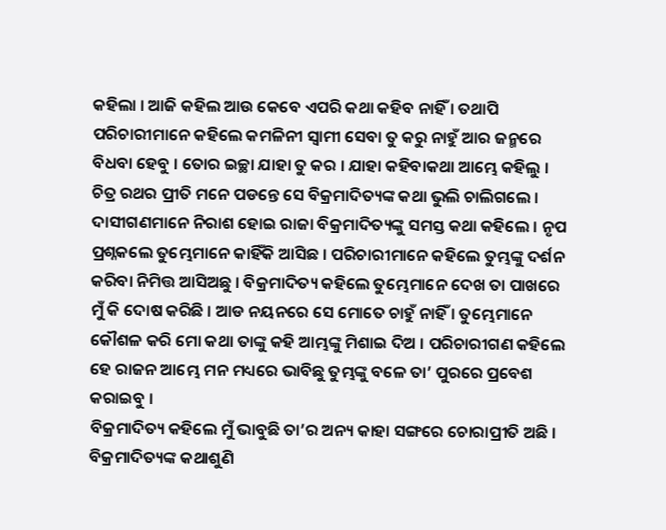କହିଲା । ଆଜି କହିଲ ଆଉ କେବେ ଏପରି କଥା କହିବ ନାହିଁ । ତଥାପି ପରିଚାରୀମାନେ କହିଲେ କମଳିନୀ ସ୍ୱାମୀ ସେବା ତୁ କରୁ ନାହୁଁ ଆର ଜନ୍ମରେ ବିଧବା ହେବୁ । ତୋର ଇଚ୍ଛା ଯାହା ତୁ କର । ଯାହା କହିବାକଥା ଆମ୍ଭେ କହିଲୁ । ଚିତ୍ର ରଥର ପ୍ରୀତି ମନେ ପଡନ୍ତେ ସେ ବିକ୍ରମାଦିତ୍ୟଙ୍କ କଥା ଭୁଲି ଚାଲିଗଲେ । ଦାସୀଗଣମାନେ ନିରାଶ ହୋଇ ରାଜା ବିକ୍ରମାଦିତ୍ୟଙ୍କୁ ସମସ୍ତ କଥା କହିଲେ । ନୃପ ପ୍ରଶ୍ନକଲେ ତୁମ୍ଭେମାନେ କାହିଁକି ଆସିଛ । ପରିଚାରୀମାନେ କହିଲେ ତୁମ୍ଭଙ୍କୁ ଦର୍ଶନ କରିବା ନିମିତ୍ତ ଆସିଅଛୁ । ବିକ୍ରମାଦିତ୍ୟ କହିଲେ ତୁମ୍ଭେମାନେ ଦେଖ ତା ପାଖରେ ମୁଁ କି ଦୋଷ କରିଛି । ଆଡ ନୟନରେ ସେ ମୋତେ ଚାହୁଁ ନାହିଁ । ତୁମ୍ଭେମାନେ କୌଶଳ କରି ମୋ କଥା ତାଙ୍କୁ କହି ଆମ୍ଭଙ୍କୁ ମିଶାଇ ଦିଅ । ପରିଚାରୀଗଣ କହିଲେ ହେ ରାଜନ ଆମ୍ଭେ ମନ ମଧ୍ୟରେ ଭାବିଛୁ ତୁମ୍ଭଙ୍କୁ ବଳେ ତା’ ପୁରରେ ପ୍ରବେଶ କରାଇବୁ ।
ବିକ୍ରମାଦିତ୍ୟ କହିଲେ ମୁଁ ଭାବୁଛି ତା’ର ଅନ୍ୟ କାହା ସଙ୍ଗରେ ଚୋରାପ୍ରୀତି ଅଛି । ବିକ୍ରମାଦିତ୍ୟଙ୍କ କଥାଶୁଣି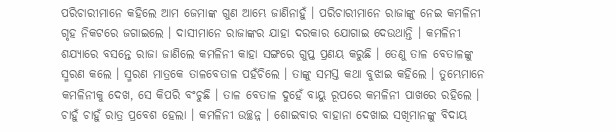ପରିଚାରୀମାନେ କହିଲେ ଆମ ଜେମାଙ୍କ ଗୁଣ ଆମ୍ଭେ ଜାଣିନାହୁଁ । ପରିଚାରୀମାନେ ରାଜାଙ୍କୁ ନେଇ କମଳିନୀ ଗୃହ ନିକଟରେ ଜଗାଇଲେ । ଦାସୀମାନେ ରାଜାଙ୍କର ଯାହା ଦରକାର ଯୋଗାଇ ଦେଉଥାନ୍ତି । କମଳିନୀ ଶଯ୍ୟାରେ ବସନ୍ତେ ରାଜା ଜାଣିଲେ କମଳିନୀ କାହା ସଙ୍ଗରେ ଗୁପ୍ତ ପ୍ରଣୟ କରୁଛି । ତେଣୁ ତାଳ ବେତାଳଙ୍କୁ ସ୍ମରଣ କଲେ । ସ୍ମରଣ ମାତ୍ରକେ ତାଳବେତାଳ ପହଁଚିଲେ । ତାଙ୍କୁ ସମସ୍ତ କଥା ବୁଝାଇ କହିଲେ । ତୁମ୍ଭେମାନେ କମଳିନୀକୁ ଦେଖ, ସେ କିପରି ବଂଚୁଛି । ତାଳ ବେତାଳ ଦୁହେଁ ବାୟୁ ରୂପରେ କମଳିନୀ ପାଖରେ ରହିଲେ । ଚାହୁଁ ଚାହୁଁ ରାତ୍ର ପ୍ରବେଶ ହେଲା । କମଳିନୀ ଉଚ୍ଛନ୍ନ । ଶୋଇବାର ବାହାନା ଦେଖାଇ ସଖିମାନଙ୍କୁ ବିଦାୟ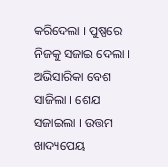କରିଦେଲା । ପୁଷ୍ପରେ ନିଜକୁ ସଜାଇ ଦେଲା । ଅଭିସାରିକା ବେଶ ସାଜିଲା । ଶେଯ ସଜାଇଲା । ଉତ୍ତମ ଖାଦ୍ୟପେୟ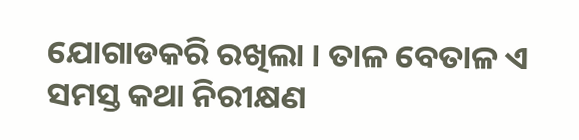ଯୋଗାଡକରି ରଖିଲା । ତାଳ ବେତାଳ ଏ ସମସ୍ତ କଥା ନିରୀକ୍ଷଣ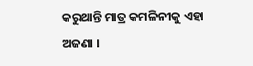କରୁଥାନ୍ତି ମାତ୍ର କମଳିନୀକୁ ଏହା ଅଜଣା ।